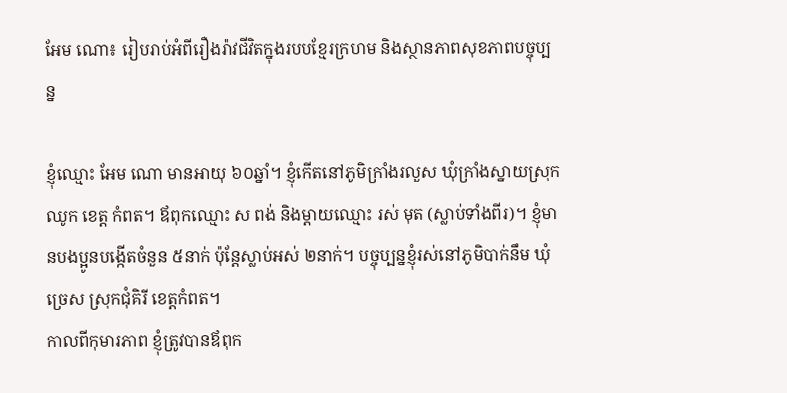អែម ណោ៖ រៀបរាប់អំពីរឿងរ៉ាវជីវិតក្នុងរបបខ្មែរក្រហម និងស្ថានភាពសុខភាពបច្ចុប្បន្ន

ខ្ញុំឈ្មោះ អែម ណោ មានអាយុ ៦០ឆ្នាំ។ ខ្ញុំកើតនៅភូមិក្រាំងរលួស ឃុំក្រាំងស្នាយស្រុកឈូក ខេត្ត កំពត។ ឪពុកឈ្មោះ ស ពង់ និងម្តាយឈ្មោះ រស់ មុត (ស្លាប់ទាំងពីរ)។ ខ្ញុំមានបងប្អូនបង្កើតចំនួន ៥នាក់ ប៉ុន្តែស្លាប់អស់ ២នាក់។ បច្ចុប្បន្នខ្ញុំរស់នៅភូមិបាក់នឹម ឃុំច្រេស ស្រុកជុំគិរី ខេត្តកំពត។
កាលពីកុមារភាព ខ្ញុំត្រូវបានឪពុក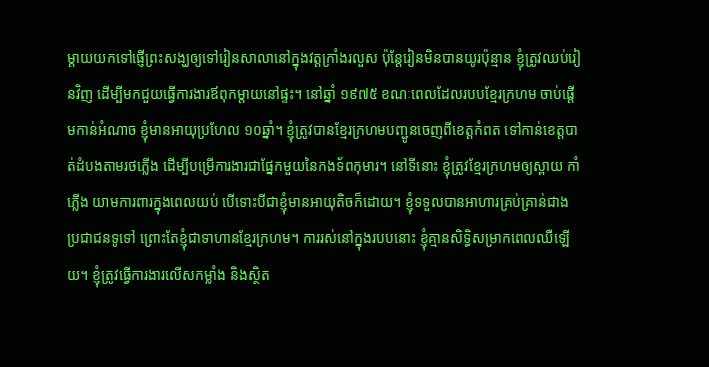ម្តាយយកទៅផ្ញើព្រះសង្ឃឲ្យទៅរៀនសាលានៅក្នុងវត្តក្រាំងរលួស ប៉ុន្តែរៀនមិនបានយូរប៉ុន្មាន ខ្ញុំត្រូវឈប់រៀនវិញ ដើម្បីមកជួយធ្វើការងារឪពុកម្តាយនៅផ្ទះ។ នៅឆ្នាំ ១៩៧៥ ខណៈពេលដែលរបបខ្មែរក្រហម ចាប់ផ្តើមកាន់អំណាច ខ្ញុំមានអាយុប្រហែល ១០ឆ្នាំ។ ខ្ញុំត្រូវបានខ្មែរក្រហមបញ្ជូនចេញពីខេត្តកំពត ទៅកាន់ខេត្តបាត់ដំបងតាមរថភ្លើង ដើម្បីបម្រើការងារជាផ្នែកមួយនៃកងទ័ពកុមារ។ នៅទីនោះ ខ្ញុំត្រូវខ្មែរក្រហមឲ្យស្ពាយ កាំភ្លើង យាមការពារក្នុងពេលយប់ បើទោះបីជាខ្ញុំមានអាយុតិចក៏ដោយ។ ខ្ញុំទទួលបានអាហារគ្រប់គ្រាន់ជាងប្រជាជនទូទៅ ព្រោះតែខ្ញុំជាទាហានខ្មែរក្រហម។ ការរស់នៅក្នុងរបបនោះ ខ្ញុំគ្មានសិទ្ធិសម្រាកពេលឈឺឡើយ។ ខ្ញុំត្រូវធ្វើការងារលើសកម្លាំង និងស្ថិត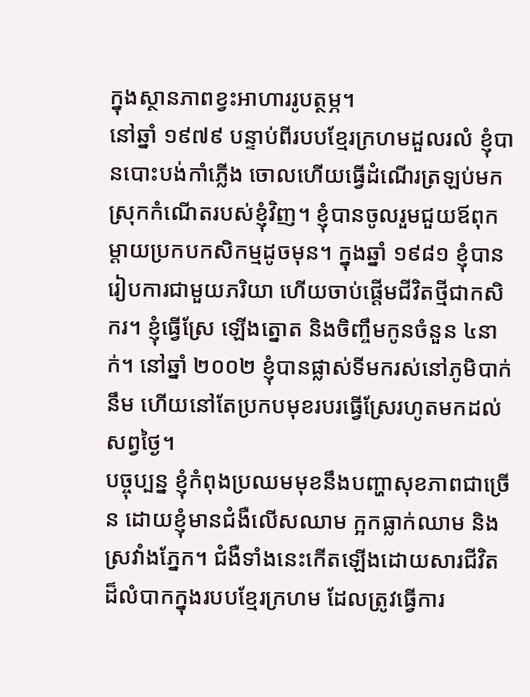ក្នុងស្ថានភាពខ្វះអាហាររូបត្ថម្ភ។
នៅឆ្នាំ ១៩៧៩ បន្ទាប់ពីរបបខ្មែរក្រហមដួលរលំ ខ្ញុំបានបោះបង់កាំភ្លើង ចោលហើយធ្វើដំណើរត្រឡប់មកស្រុកកំណើតរបស់ខ្ញុំវិញ។ ខ្ញុំបានចូលរួមជួយឪពុកម្តាយប្រកបកសិកម្មដូចមុន។ ក្នុងឆ្នាំ ១៩៨១ ខ្ញុំបានរៀបការជាមួយភរិយា ហើយចាប់ផ្តើមជីវិតថ្មីជាកសិករ។ ខ្ញុំធ្វើស្រែ ឡើងត្នោត និងចិញ្ចឹមកូនចំនួន ៤នាក់។ នៅឆ្នាំ ២០០២ ខ្ញុំបានផ្លាស់ទីមករស់នៅភូមិបាក់នឹម ហើយនៅតែប្រកបមុខរបរធ្វើស្រែរហូតមកដល់សព្វថ្ងៃ។
បច្ចុប្បន្ន ខ្ញុំកំពុងប្រឈមមុខនឹងបញ្ហាសុខភាពជាច្រើន ដោយខ្ញុំមានជំងឺលើសឈាម ក្អកធ្លាក់ឈាម និងស្រវាំងភ្នែក។ ជំងឺទាំងនេះកើតឡើងដោយសារជីវិតដ៏លំបាកក្នុងរបបខ្មែរក្រហម ដែលត្រូវធ្វើការ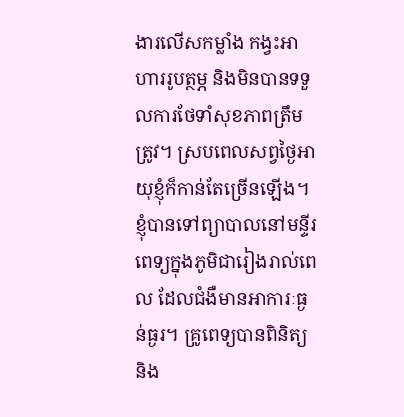ងារលើសកម្លាំង កង្វះអាហាររូបត្ថម្ភ និងមិនបានទទួលការថែទាំសុខភាពត្រឹមត្រូវ។ ស្របពេលសព្វថ្ងៃអាយុខ្ញុំក៏កាន់តែច្រើនឡើង។ ខ្ញុំបានទៅព្យាបាលនៅមន្ទីរពេទ្យក្នុងភូមិជារៀងរាល់ពេល ដែលជំងឺមានអាការៈធ្ងន់ធ្ងរ។ គ្រូពេទ្យបានពិនិត្យ និង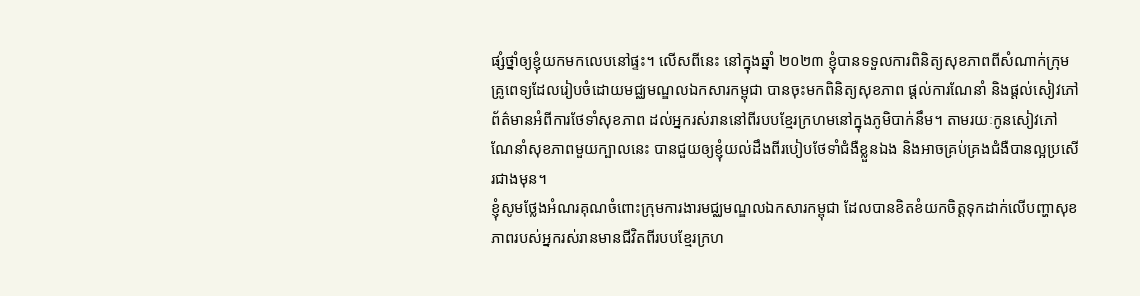ផ្សំថ្នាំឲ្យខ្ញុំយកមកលេបនៅផ្ទះ។ លើសពីនេះ នៅក្នុងឆ្នាំ ២០២៣ ខ្ញុំបានទទួលការពិនិត្យសុខភាពពីសំណាក់ក្រុមគ្រូពេទ្យដែលរៀបចំដោយមជ្ឈមណ្ឌលឯកសារកម្ពុជា បានចុះមកពិនិត្យសុខភាព ផ្តល់ការណែនាំ និងផ្ដល់សៀវភៅព័ត៌មានអំពីការថែទាំសុខភាព ដល់អ្នករស់រាននៅពីរបបខ្មែរក្រហមនៅក្នុងភូមិបាក់នឹម។ តាមរយៈកូនសៀវភៅណែនាំសុខភាពមួយក្បាលនេះ បានជួយឲ្យខ្ញុំយល់ដឹងពីរបៀបថែទាំជំងឺខ្លួនឯង និងអាចគ្រប់គ្រងជំងឺបានល្អប្រសើរជាងមុន។
ខ្ញុំសូមថ្លែងអំណរគុណចំពោះក្រុមការងារមជ្ឈមណ្ឌលឯកសារកម្ពុជា ដែលបានខិតខំយកចិត្តទុកដាក់លើបញ្ហាសុខភាពរបស់អ្នករស់រានមានជីវិតពីរបបខ្មែរក្រហ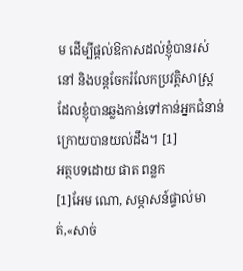ម ដើម្បីផ្តល់ឱកាសដល់ខ្ញុំបានរស់នៅ និងបន្តចែករំលែកប្រវត្តិសាស្រ្តដែលខ្ញុំបានឆ្លងកាន់ទៅកាន់អ្នកជំនាន់ក្រោយបានយល់ដឹង។ [1]
អត្ថបទដោយ ផាត ពន្លក
[1]អែម ណោ, សម្ភាសន៍ផ្ទាល់មាត់,«សាច់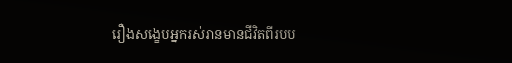រឿងសង្ខេបអ្នករស់រានមានជីវិតពីរបប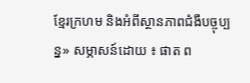ខ្មែរក្រហម និងអំពីស្ថានភាពជំងឺបច្ចុប្បន្ន» សម្ភាសន៍ដោយ ៖ ផាត ព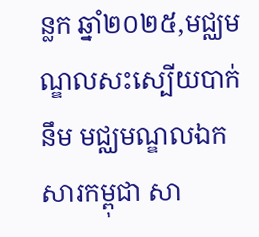ន្លក ឆ្នាំ២០២៥,មជ្ឈមណ្ឌលសះស្បើយបាក់នឹម មជ្ឈមណ្ឌលឯកសារកម្ពុជា សា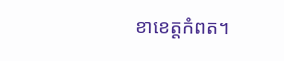ខាខេត្តកំពត។